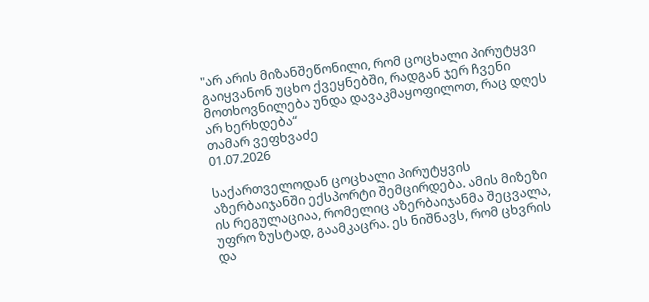"არ არის მიზანშეწონილი, რომ ცოცხალი პირუტყვი გაიყვანონ უცხო ქვეყნებში, რადგან ჯერ ჩვენი მოთხოვნილება უნდა დავაკმაყოფილოთ, რაც დღეს არ ხერხდება“
თამარ ვეფხვაძე
01.07.2026

საქართველოდან ცოცხალი პირუტყვის აზერბაიჯანში ექსპორტი შემცირდება. ამის მიზეზი ის რეგულაციაა, რომელიც აზერბაიჯანმა შეცვალა, უფრო ზუსტად, გაამკაცრა. ეს ნიშნავს, რომ ცხვრის და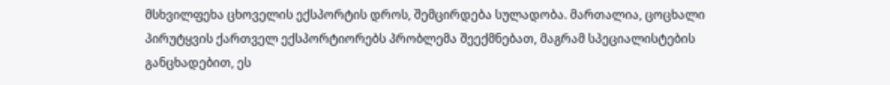მსხვილფეხა ცხოველის ექსპორტის დროს, შემცირდება სულადობა. მართალია, ცოცხალი პირუტყვის ქართველ ექსპორტიორებს პრობლემა შეექმნებათ, მაგრამ სპეციალისტების განცხადებით, ეს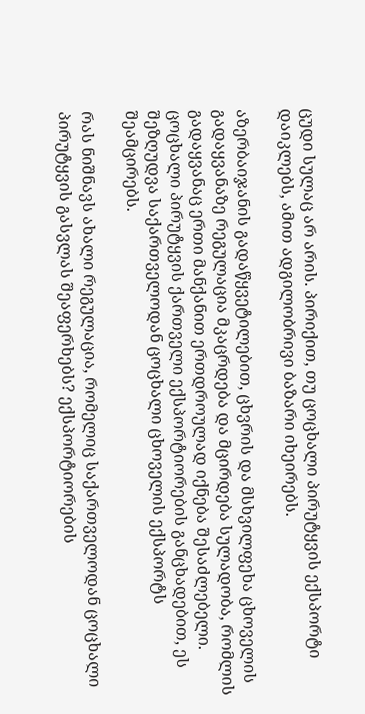ცუდი სულაც არ არის. პირიქით, თუ ცოცხალი პირუტყვის ექსპორტი დაიკლებს, ამით ადგილობრივი ბაზარი იხეირებს.

აზერბაიჯანის გადაწყვეტილებით, ცხვრის და მსხვილფეხა ცხოველის გადაყვანაზე რეგულაცია მკაცრდება და მცირდება სულადობა, რომლის გადაყვანაც ერთი მანქანით ერთდროულად იქნება შესაძლებელი. ცოცხალი პირუტყვის ქართველი ექსპორტიორების განცხადებით, ეს შეზღუდვა საქართველოდან ცოცხალი ცხოველის ექსპორტს შეამცირებს.

რას ნიშნავს ახალი რეგულაცია, რომელიც საქართველოდან ცოცხალი პირუტყვის გასვლას შეაფერხებს? ექსპორტიორების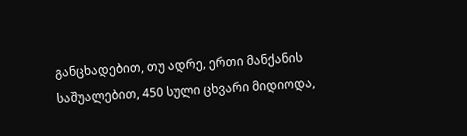განცხადებით, თუ ადრე, ერთი მანქანის საშუალებით, 450 სული ცხვარი მიდიოდა,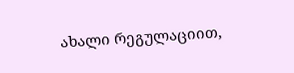ახალი რეგულაციით,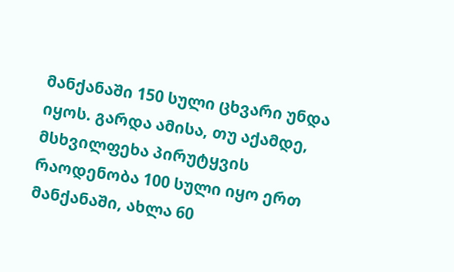მანქანაში 150 სული ცხვარი უნდა იყოს. გარდა ამისა, თუ აქამდე, მსხვილფეხა პირუტყვის რაოდენობა 100 სული იყო ერთ მანქანაში, ახლა 60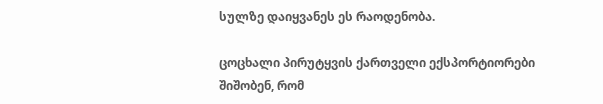სულზე დაიყვანეს ეს რაოდენობა.

ცოცხალი პირუტყვის ქართველი ექსპორტიორები შიშობენ, რომ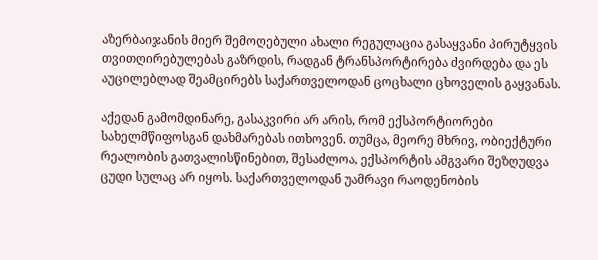აზერბაიჯანის მიერ შემოღებული ახალი რეგულაცია გასაყვანი პირუტყვის თვითღირებულებას გაზრდის, რადგან ტრანსპორტირება ძვირდება და ეს აუცილებლად შეამცირებს საქართველოდან ცოცხალი ცხოველის გაყვანას.

აქედან გამომდინარე, გასაკვირი არ არის, რომ ექსპორტიორები სახელმწიფოსგან დახმარებას ითხოვენ. თუმცა, მეორე მხრივ, ობიექტური რეალობის გათვალისწინებით, შესაძლოა, ექსპორტის ამგვარი შეზღუდვა ცუდი სულაც არ იყოს. საქართველოდან უამრავი რაოდენობის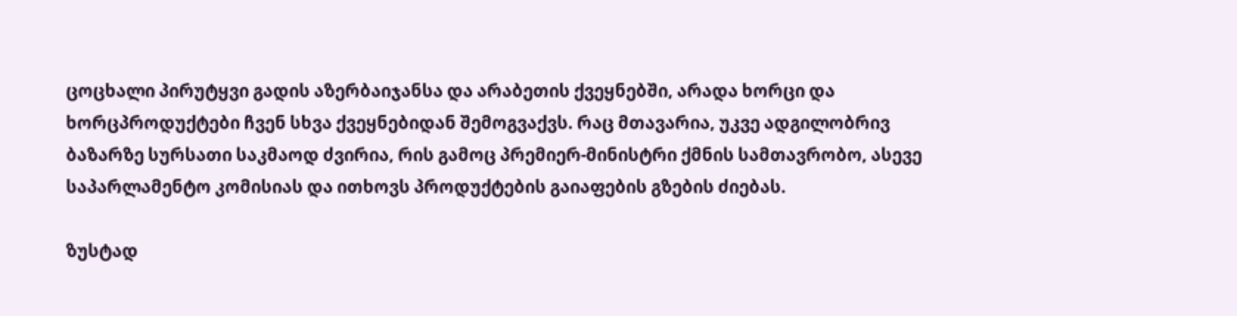ცოცხალი პირუტყვი გადის აზერბაიჯანსა და არაბეთის ქვეყნებში, არადა ხორცი და ხორცპროდუქტები ჩვენ სხვა ქვეყნებიდან შემოგვაქვს. რაც მთავარია, უკვე ადგილობრივ ბაზარზე სურსათი საკმაოდ ძვირია, რის გამოც პრემიერ-მინისტრი ქმნის სამთავრობო, ასევე საპარლამენტო კომისიას და ითხოვს პროდუქტების გაიაფების გზების ძიებას.

ზუსტად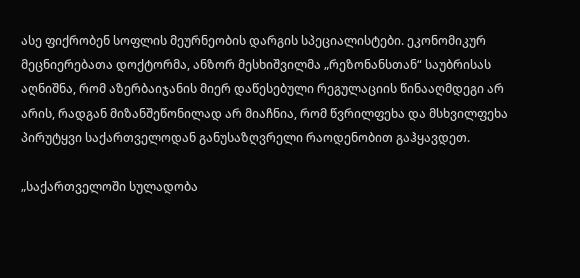ასე ფიქრობენ სოფლის მეურნეობის დარგის სპეციალისტები. ეკონომიკურ მეცნიერებათა დოქტორმა, ანზორ მესხიშვილმა „რეზონანსთან“ საუბრისას აღნიშნა, რომ აზერბაიჯანის მიერ დაწესებული რეგულაციის წინააღმდეგი არ არის, რადგან მიზანშეწონილად არ მიაჩნია, რომ წვრილფეხა და მსხვილფეხა პირუტყვი საქართველოდან განუსაზღვრელი რაოდენობით გაჰყავდეთ.

„საქართველოში სულადობა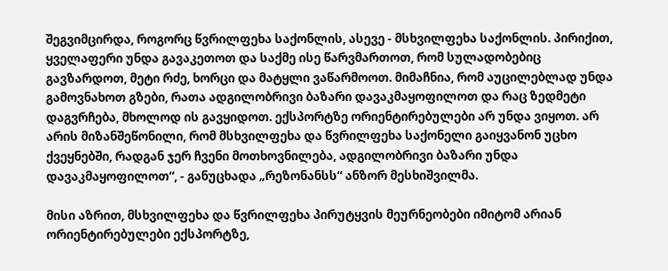შეგვიმცირდა, როგორც წვრილფეხა საქონლის, ასევე - მსხვილფეხა საქონლის. პირიქით, ყველაფერი უნდა გავაკეთოთ და საქმე ისე წარვმართოთ, რომ სულადობებიც გავზარდოთ, მეტი რძე, ხორცი და მატყლი ვაწარმოოთ. მიმაჩნია, რომ აუცილებლად უნდა გამოვნახოთ გზები, რათა ადგილობრივი ბაზარი დავაკმაყოფილოთ და რაც ზედმეტი დაგვრჩება, მხოლოდ ის გავყიდოთ. ექსპორტზე ორიენტირებულები არ უნდა ვიყოთ. არ არის მიზანშეწონილი, რომ მსხვილფეხა და წვრილფეხა საქონელი გაიყვანონ უცხო ქვეყნებში, რადგან ჯერ ჩვენი მოთხოვნილება, ადგილობრივი ბაზარი უნდა დავაკმაყოფილოთ“, - განუცხადა „რეზონანსს“ ანზორ მესხიშვილმა.

მისი აზრით, მსხვილფეხა და წვრილფეხა პირუტყვის მეურნეობები იმიტომ არიან ორიენტირებულები ექსპორტზე,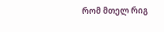რომ მთელ რიგ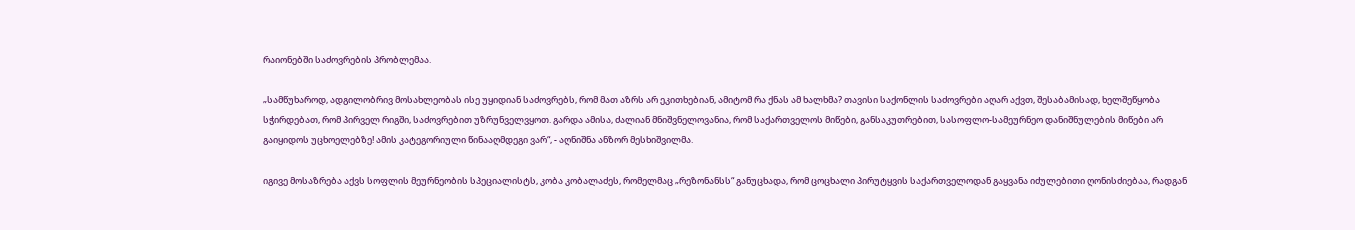რაიონებში საძოვრების პრობლემაა.

„სამწუხაროდ, ადგილობრივ მოსახლეობას ისე უყიდიან საძოვრებს, რომ მათ აზრს არ ეკითხებიან, ამიტომ რა ქნას ამ ხალხმა? თავისი საქონლის საძოვრები აღარ აქვთ, შესაბამისად, ხელშეწყობა სჭირდებათ, რომ პირველ რიგში, საძოვრებით უზრუნველვყოთ. გარდა ამისა, ძალიან მნიშვნელოვანია, რომ საქართველოს მიწები, განსაკუთრებით, სასოფლო-სამეურნეო დანიშნულების მიწები არ გაიყიდოს უცხოელებზე! ამის კატეგორიული წინააღმდეგი ვარ“, - აღნიშნა ანზორ მესხიშვილმა.

იგივე მოსაზრება აქვს სოფლის მეურნეობის სპეციალისტს, კობა კობალაძეს, რომელმაც „რეზონანსს“ განუცხადა, რომ ცოცხალი პირუტყვის საქართველოდან გაყვანა იძულებითი ღონისძიებაა, რადგან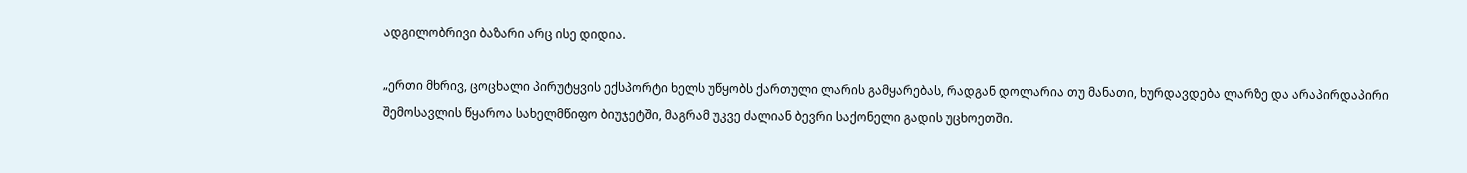ადგილობრივი ბაზარი არც ისე დიდია.

„ერთი მხრივ, ცოცხალი პირუტყვის ექსპორტი ხელს უწყობს ქართული ლარის გამყარებას, რადგან დოლარია თუ მანათი, ხურდავდება ლარზე და არაპირდაპირი შემოსავლის წყაროა სახელმწიფო ბიუჯეტში, მაგრამ უკვე ძალიან ბევრი საქონელი გადის უცხოეთში.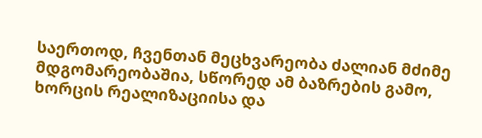საერთოდ, ჩვენთან მეცხვარეობა ძალიან მძიმე მდგომარეობაშია, სწორედ ამ ბაზრების გამო, ხორცის რეალიზაციისა და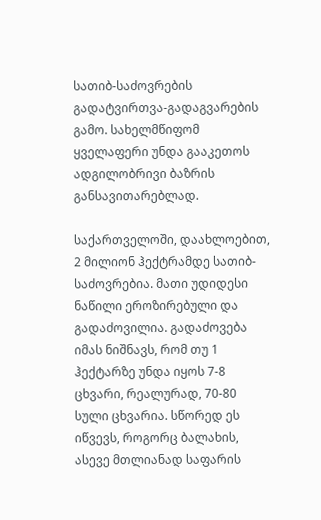სათიბ-საძოვრების გადატვირთვა-გადაგვარების გამო. სახელმწიფომ ყველაფერი უნდა გააკეთოს ადგილობრივი ბაზრის განსავითარებლად.

საქართველოში, დაახლოებით, 2 მილიონ ჰექტრამდე სათიბ-საძოვრებია. მათი უდიდესი ნაწილი ეროზირებული და გადაძოვილია. გადაძოვება იმას ნიშნავს, რომ თუ 1 ჰექტარზე უნდა იყოს 7-8 ცხვარი, რეალურად, 70-80 სული ცხვარია. სწორედ ეს იწვევს, როგორც ბალახის, ასევე მთლიანად საფარის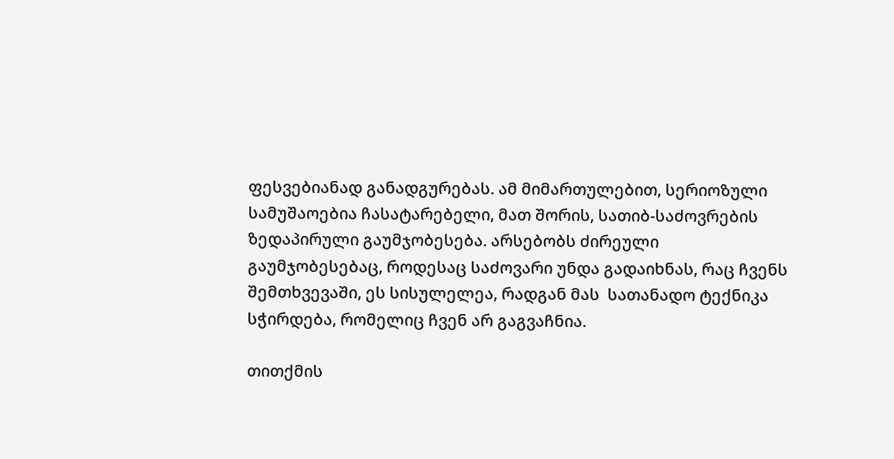ფესვებიანად განადგურებას. ამ მიმართულებით, სერიოზული სამუშაოებია ჩასატარებელი, მათ შორის, სათიბ-საძოვრების ზედაპირული გაუმჯობესება. არსებობს ძირეული გაუმჯობესებაც, როდესაც საძოვარი უნდა გადაიხნას, რაც ჩვენს შემთხვევაში, ეს სისულელეა, რადგან მას  სათანადო ტექნიკა სჭირდება, რომელიც ჩვენ არ გაგვაჩნია.

თითქმის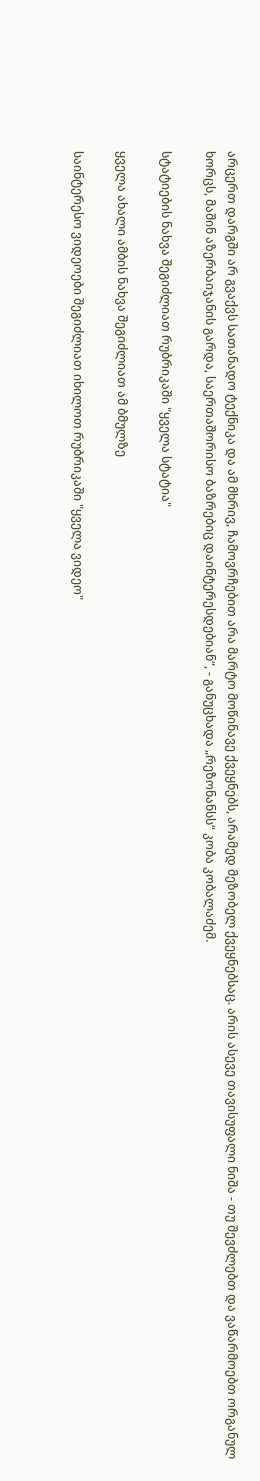არცერთ დარგში არ გვაქვს სათანადო ტექნიკა და ამ მხრივ, ჩამოვრჩებით არა მარტო მოწინავე ქვეყნებს, არამედ მეზობელ ქვეყნებსაც. არის ასევე თავისუფალი ნიშა - თუ შევძლებთ და ვაწარმოებთ ორგანულ ხორცს, მაშინ აზერბაიჯანის გარდა, საერთაშორისო ბაზრებიც დაინტერესდებიან“, - განუცხადა „რეზონანსს“ კობა კობალაძემ.

სტატიების ნახვა შეგიძლიათ რუბრიკაში "ყველა სტატია"

ყველა ახალი ამბის ნახვა შეგიძლიათ ამ ბმულზე

საინტერესო ვიდეოები შეგიძლიათ იხილოთ რუბრიკაში "ყველა ვიდეო"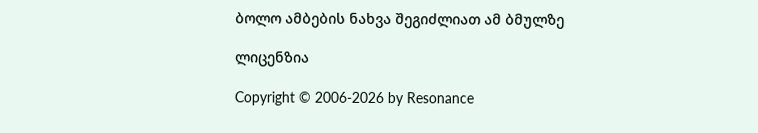ბოლო ამბების ნახვა შეგიძლიათ ამ ბმულზე

ლიცენზია

Copyright © 2006-2026 by Resonance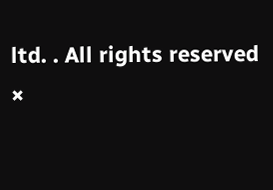ltd. . All rights reserved
×